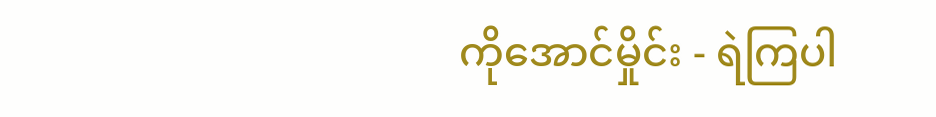ကိုအောင်မှိုင်း - ရဲကြပါ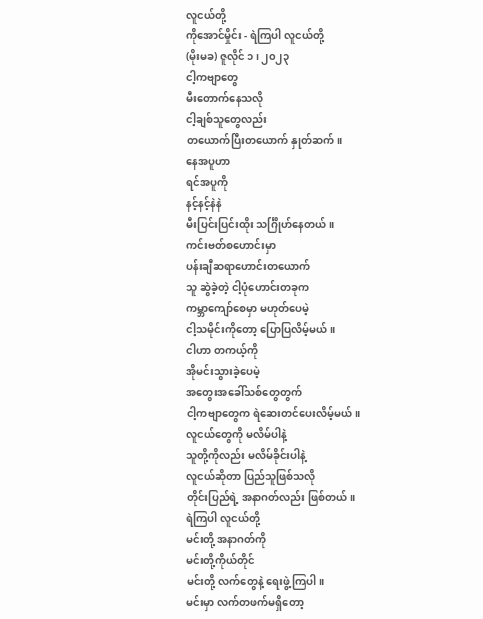လူငယ်တို့
ကိုအောင်မှိုင်း - ရဲကြပါ လူငယ်တို့
(မိုးမခ) ဇူလိုင် ၁ ၊ ၂၀၂၃
ငါ့ကဗျာတွေ
မီးတောက်နေသလို
ငါ့ချစ်သူတွေလည်း
တယောက်ပြီးတယောက် နှုတ်ဆက်။
နေအပူဟာ
ရင်အပူကို
နင့်နင့်နဲနဲ
မီးပြင်းပြင်းထိုး သင်္ဂြိုဟ်နေတယ်။
ကင်းဗတ်စဟောင်းမှာ
ပန်းချီဆရာဟောင်းတယောက်
သူ ဆွဲခဲ့တဲ့ ငါ့ပုံဟောင်းတခုက
ကမ္ဘာကျော်စေမှာ မဟုတ်ပေမဲ့
ငါ့သမိုင်းကိုတော့ ပြောပြလိမ့်မယ်။
ငါဟာ တကယ့်ကို
အိုမင်းသွားခဲ့ပေမဲ့
အတွေးအခေါ်သစ်တွေတွက်
ငါ့ကဗျာတွေက ရဲဆေးတင်ပေးလိမ့်မယ်။
လူငယ်တွေကို မလိမ်ပါနဲ့
သူတို့ကိုလည်း မလိမ်ခိုင်းပါနဲ့
လူငယ်ဆိုတာ ပြည်သူဖြစ်သလို
တိုင်းပြည်ရဲ့ အနာဂတ်လည်း ဖြစ်တယ်။
ရဲကြပါ လူငယ်တို့
မင်းတို့ အနာဂတ်ကို
မင်းတို့ကိုယ်တိုင်
မင်းတို့ လက်တွေနဲ့ ရေးဖွဲ့ကြပါ။
မင်းမှာ လက်တဖက်မရှိတော့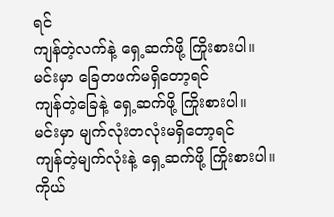ရင်
ကျန်တဲ့လက်နဲ့ ရှေ့ဆက်ဖို့ ကြိုးစားပါ။
မင်းမှာ ခြေတဖက်မရှိတော့ရင်
ကျန်တဲ့ခြေနဲ့ ရှေ့ဆက်ဖို့ ကြိုးစားပါ။
မင်းမှာ မျက်လုံးတလုံးမရှိတော့ရင်
ကျန်တဲ့မျက်လုံးနဲ့ ရှေ့ဆက်ဖို့ ကြိုးစားပါ။
ကိုယ်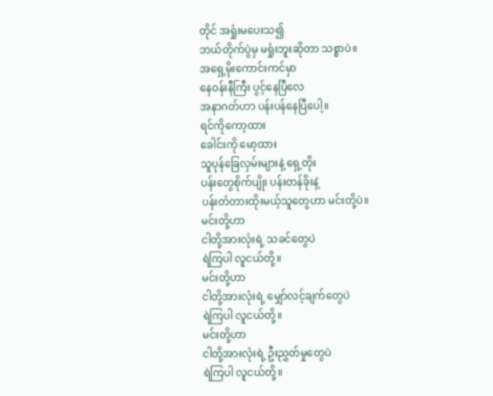တိုင် အရှုံးမပေးသ၍
ဘယ်တိုက်ပွဲမှ မရှုံးဘူးဆိုတာ သစ္စာပဲ။
အရှေ့မိုးကောင်းကင်မှာ
နေဝန်းနီကြီး ပွင့်နေပြီလေ
အနာဂတ်ဟာ ပန်းပန်နေပြီပေါ့။
ရင်ကိုကော့ထား
ခေါင်းကို မော့ထား
သူပုန်ခြေလှမ်းများနဲ့ ရှေ့တိုး
ပန်းတွေစိုက်ပျိုး ပန်းတန်ခိုးနဲ့
ပန်းတံတားထိုးမယ့်သူတွေဟာ မင်းတို့ပဲ။
မင်းတို့ဟာ
ငါတို့အားလုံးရဲ့ သခင်တွေပဲ
ရဲကြပါ လူငယ်တို့။
မင်းတို့ဟာ
ငါတို့အားလုံးရဲ့ မျှော်လင့်ချက်တွေပဲ
ရဲကြပါ လူငယ်တို့။
မင်းတို့ဟာ
ငါတို့အားလုံးရဲ့ ဦးညွှတ်မှုတွေပဲ
ရဲကြပါ လူငယ်တို့။